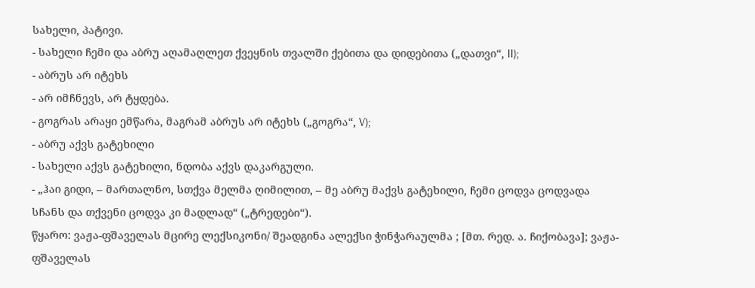სახელი, პატივი.
- სახელი ჩემი და აბრუ აღამაღლეთ ქვეყნის თვალში ქებითა და დიდებითა („დათვი“, II);
- აბრუს არ იტეხს
- არ იმჩნევს, არ ტყდება.
- გოგრას არაყი ემწარა, მაგრამ აბრუს არ იტეხს („გოგრა“, V);
- აბრუ აქვს გატეხილი
- სახელი აქვს გატეხილი, ნდობა აქვს დაკარგული.
- „ჰაი გიდი, – მართალნო, სთქვა მელმა ღიმილით, – მე აბრუ მაქვს გატეხილი, ჩემი ცოდვა ცოდვადა სჩანს და თქვენი ცოდვა კი მადლად“ („ტრედები“).
წყარო: ვაჟა-ფშაველას მცირე ლექსიკონი/ შეადგინა ალექსი ჭინჭარაულმა ; [მთ. რედ. ა. ჩიქობავა]; ვაჟა-ფშაველას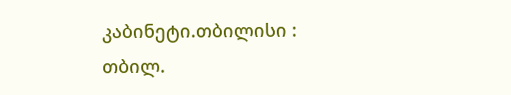კაბინეტი.თბილისი : თბილ.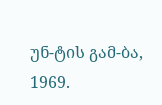უნ-ტის გამ-ბა, 1969.